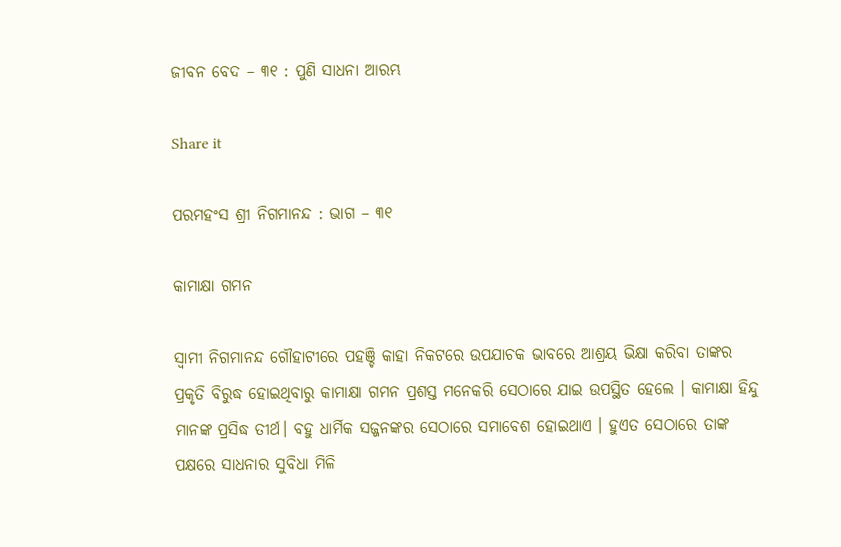ଜୀବନ ବେଦ – ୩୧ : ପୁଣି ସାଧନା ଆରମ୍ଭ

Share it

ପରମହଂସ ଶ୍ରୀ ନିଗମାନନ୍ଦ : ଭାଗ – ୩୧

କାମାକ୍ଷା ଗମନ

ସ୍ଵାମୀ ନିଗମାନନ୍ଦ ଗୌହାଟୀରେ ପହଞ୍ଚି କାହା ନିକଟରେ ଉପଯାଚକ ଭାବରେ ଆଶ୍ରୟ ଭିକ୍ଷା କରିବା ତାଙ୍କର ପ୍ରକୃତି ବିରୁଦ୍ଧ ହୋଇଥିବାରୁ କାମାକ୍ଷା ଗମନ ପ୍ରଶସ୍ତ ମନେକରି ସେଠାରେ ଯାଇ ଉପସ୍ଥିତ ହେଲେ । କାମାକ୍ଷା ହିନ୍ଦୁ ମାନଙ୍କ ପ୍ରସିଦ୍ଧ ତୀର୍ଥ। ବହୁ ଧାର୍ମିକ ସଜ୍ଜନଙ୍କର ସେଠାରେ ସମାବେଶ ହୋଇଥାଏ । ହୁଏତ ସେଠାରେ ତାଙ୍କ ପକ୍ଷରେ ସାଧନାର ସୁବିଧା ମିଳି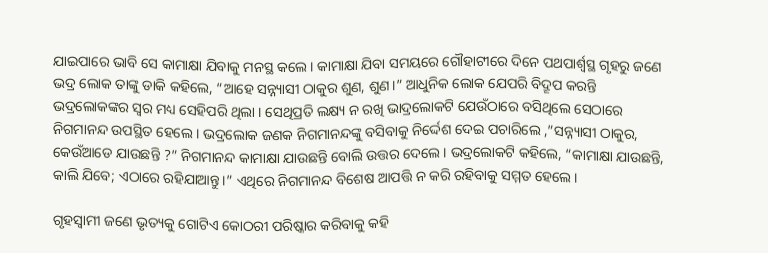ଯାଇପାରେ ଭାବି ସେ କାମାକ୍ଷା ଯିବାକୁ ମନସ୍ଥ କଲେ । କାମାକ୍ଷା ଯିବା ସମୟରେ ଗୌହାଟୀରେ ଦିନେ ପଥପାର୍ଶ୍ୱସ୍ଥ ଗୃହରୁ ଜଣେ ଭଦ୍ର ଲୋକ ତାଙ୍କୁ ଡାକି କହିଲେ, “ଆହେ ସନ୍ନ୍ୟାସୀ ଠାକୁର ଶୁଣ, ଶୁଣ।” ଆଧୁନିକ ଲୋକ ଯେପରି ବିଦ୍ରୂପ କରନ୍ତି ଭଦ୍ରଲୋକଙ୍କର ସ୍ୱର ମଧ୍ୟ ସେହିପରି ଥିଲା । ସେଥିପ୍ରତି ଲକ୍ଷ୍ୟ ନ ରଖି ଭାଦ୍ରଲୋକଟି ଯେଉଁଠାରେ ବସିଥିଲେ ସେଠାରେ ନିଗମାନନ୍ଦ ଉପସ୍ଥିତ ହେଲେ । ଭଦ୍ରଲୋକ ଜଣକ ନିଗମାନନ୍ଦଙ୍କୁ ବସିବାକୁ ନିର୍ଦ୍ଦେଶ ଦେଇ ପଚାରିଲେ ,”ସନ୍ନ୍ୟାସୀ ଠାକୁର, କେଉଁଆଡେ ଯାଉଛନ୍ତି ?” ନିଗମାନନ୍ଦ କାମାକ୍ଷା ଯାଉଛନ୍ତି ବୋଲି ଉତ୍ତର ଦେଲେ । ଭଦ୍ରଲୋକଟି କହିଲେ, “କାମାକ୍ଷା ଯାଉଛନ୍ତି, କାଲି ଯିବେ; ଏଠାରେ ରହିଯାଆନ୍ତୁ।” ଏଥିରେ ନିଗମାନନ୍ଦ ବିଶେଷ ଆପତ୍ତି ନ କରି ରହିବାକୁ ସମ୍ମତ ହେଲେ।

ଗୃହସ୍ୱାମୀ ଜଣେ ଭୃତ୍ୟକୁ ଗୋଟିଏ କୋଠରୀ ପରିଷ୍କାର କରିବାକୁ କହି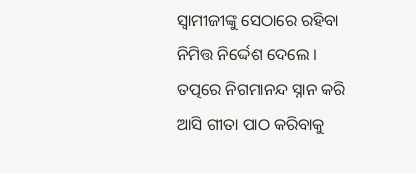ସ୍ୱାମୀଜୀଙ୍କୁ ସେଠାରେ ରହିବା ନିମିତ୍ତ ନିର୍ଦ୍ଦେଶ ଦେଲେ । ତତ୍ପରେ ନିଗମାନନ୍ଦ ସ୍ନାନ କରି ଆସି ଗୀତା ପାଠ କରିବାକୁ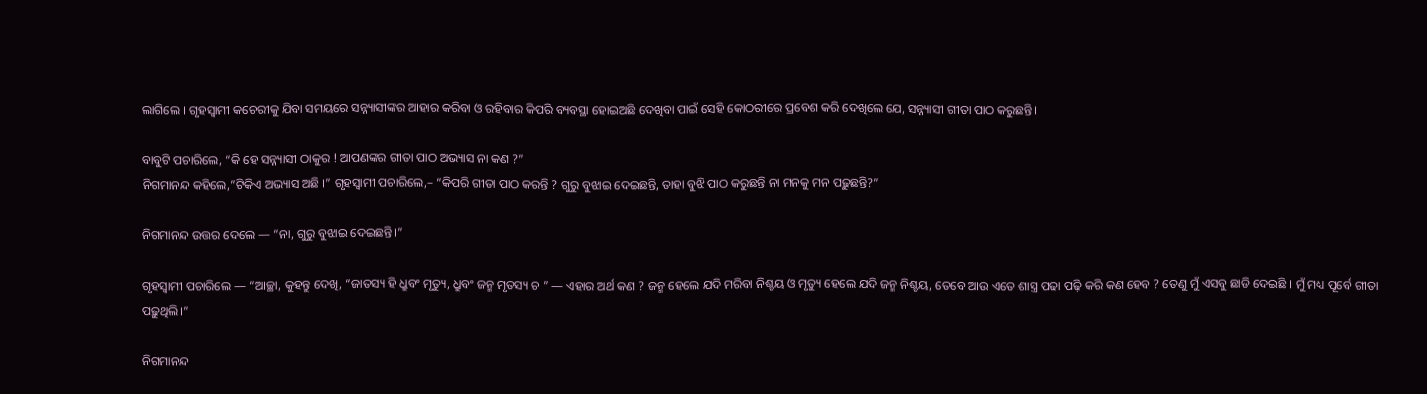ଲାଗିଲେ । ଗୃହସ୍ୱାମୀ କଚେରୀକୁ ଯିବା ସମୟରେ ସନ୍ନ୍ୟାସୀଙ୍କର ଆହାର କରିବା ଓ ରହିବାର କିପରି ବ୍ୟବସ୍ଥା ହୋଇଅଛି ଦେଖିବା ପାଇଁ ସେହି କୋଠରୀରେ ପ୍ରବେଶ କରି ଦେଖିଲେ ଯେ, ସନ୍ନ୍ୟାସୀ ଗୀତା ପାଠ କରୁଛନ୍ତି।

ବାବୁଟି ପଚାରିଲେ, “କି ହେ ସନ୍ନ୍ୟାସୀ ଠାକୁର ! ଆପଣଙ୍କର ଗୀତା ପାଠ ଅଭ୍ୟାସ ନା କଣ ?”
ନିଗମାନନ୍ଦ କହିଲେ,”ଟିକିଏ ଅଭ୍ୟାସ ଅଛି ।” ଗୃହସ୍ଵାମୀ ପଚାରିଲେ,– “କିପରି ଗୀତା ପାଠ କରନ୍ତି ? ଗୁରୁ ବୁଝାଇ ଦେଇଛନ୍ତି, ତାହା ବୁଝି ପାଠ କରୁଛନ୍ତି ନା ମନକୁ ମନ ପଢ଼ୁଛନ୍ତି?”

ନିଗମାନନ୍ଦ ଉତ୍ତର ଦେଲେ — “ନା, ଗୁରୁ ବୁଝାଇ ଦେଇଛନ୍ତି।”

ଗୃହସ୍ଵାମୀ ପଚାରିଲେ — “ଆଚ୍ଛା, କୁହନ୍ତୁ ଦେଖି, “ଜାତସ୍ୟ ହି ଧ୍ରୁବଂ ମୃତ୍ୟୁ, ଧ୍ରୁବଂ ଜନ୍ମ ମୃତସ୍ୟ ଚ ” — ଏହାର ଅର୍ଥ କଣ ? ଜନ୍ମ ହେଲେ ଯଦି ମରିବା ନିଶ୍ଚୟ ଓ ମୃତ୍ୟୁ ହେଲେ ଯଦି ଜନ୍ମ ନିଶ୍ଚୟ, ତେବେ ଆଉ ଏତେ ଶାସ୍ତ୍ର ପଢା ପଢ଼ି କରି କଣ ହେବ ? ତେଣୁ ମୁଁ ଏସବୁ ଛାଡି ଦେଇଛି । ମୁଁ ମଧ୍ୟ ପୂର୍ବେ ଗୀତା ପଢ଼ୁଥିଲି।”

ନିଗମାନନ୍ଦ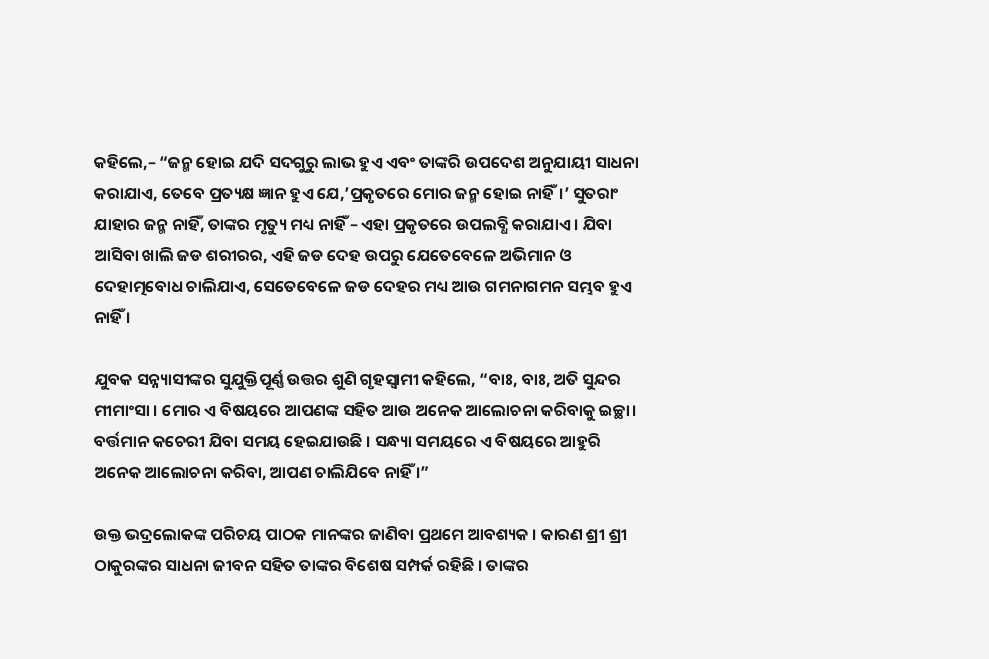କହିଲେ,– “ଜନ୍ମ ହୋଇ ଯଦି ସଦଗୁରୁ ଲାଭ ହୁଏ ଏବଂ ତାଙ୍କରି ଉପଦେଶ ଅନୁଯାୟୀ ସାଧନା କରାଯାଏ, ତେବେ ପ୍ରତ୍ୟକ୍ଷ ଜ୍ଞାନ ହୁଏ ଯେ,’ପ୍ରକୃତରେ ମୋର ଜନ୍ମ ହୋଇ ନାହିଁ।’ ସୁତରାଂ ଯାହାର ଜନ୍ମ ନାହିଁ, ତାଙ୍କର ମୃତ୍ୟୁ ମଧ୍ୟ ନାହିଁ – ଏହା ପ୍ରକୃତରେ ଉପଲବ୍ଧି କରାଯାଏ । ଯିବା ଆସିବା ଖାଲି ଜଡ ଶରୀରର, ଏହି ଜଡ ଦେହ ଉପରୁ ଯେତେବେଳେ ଅଭିମାନ ଓ ଦେହାତ୍ମବୋଧ ଚାଲିଯାଏ, ସେତେବେଳେ ଜଡ ଦେହର ମଧ୍ୟ ଆଉ ଗମନାଗମନ ସମ୍ଭବ ହୁଏ ନାହିଁ ।

ଯୁବକ ସନ୍ନ୍ୟାସୀଙ୍କର ସୁଯୁକ୍ତିପୂର୍ଣ୍ଣ ଉତ୍ତର ଶୁଣି ଗୃହସ୍ବାମୀ କହିଲେ, “ବାଃ, ବାଃ, ଅତି ସୁନ୍ଦର ମୀମାଂସା । ମୋର ଏ ବିଷୟରେ ଆପଣଙ୍କ ସହିତ ଆଉ ଅନେକ ଆଲୋଚନା କରିବାକୁ ଇଚ୍ଛା। ବର୍ତ୍ତମାନ କଚେରୀ ଯିବା ସମୟ ହେଇଯାଉଛି । ସନ୍ଧ୍ୟା ସମୟରେ ଏ ବିଷୟରେ ଆହୁରି ଅନେକ ଆଲୋଚନା କରିବା, ଆପଣ ଚାଲିଯିବେ ନାହିଁ ।”

ଉକ୍ତ ଭଦ୍ରଲୋକଙ୍କ ପରିଚୟ ପାଠକ ମାନଙ୍କର ଜାଣିବା ପ୍ରଥମେ ଆବଶ୍ୟକ । କାରଣ ଶ୍ରୀ ଶ୍ରୀ ଠାକୁରଙ୍କର ସାଧନା ଜୀବନ ସହିତ ତାଙ୍କର ବିଶେଷ ସମ୍ପର୍କ ରହିଛି । ତାଙ୍କର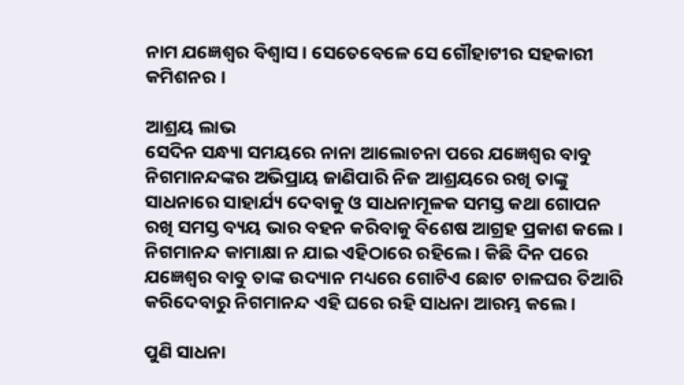ନାମ ଯଜ୍ଞେଶ୍ୱର ବିଶ୍ବାସ । ସେତେବେଳେ ସେ ଗୌହାଟୀର ସହକାରୀ କମିଶନର ।

ଆଶ୍ରୟ ଲାଭ
ସେଦିନ ସନ୍ଧ୍ୟା ସମୟରେ ନାନା ଆଲୋଚନା ପରେ ଯଜ୍ଞେଶ୍ଵର ବାବୁ ନିଗମାନନ୍ଦଙ୍କର ଅଭିପ୍ରାୟ ଜାଣିପାରି ନିଜ ଆଶ୍ରୟରେ ରଖି ତାଙ୍କୁ ସାଧନାରେ ସାହାର୍ଯ୍ୟ ଦେବାକୁ ଓ ସାଧନାମୂଳକ ସମସ୍ତ କଥା ଗୋପନ ରଖି ସମସ୍ତ ବ୍ୟୟ ଭାର ବହନ କରିବାକୁ ବିଶେଷ ଆଗ୍ରହ ପ୍ରକାଶ କଲେ । ନିଗମାନନ୍ଦ କାମାକ୍ଷା ନ ଯାଇ ଏହିଠାରେ ରହିଲେ । କିଛି ଦିନ ପରେ ଯଜ୍ଞେଶ୍ଵର ବାବୁ ତାଙ୍କ ଉଦ୍ୟାନ ମଧ୍ୟରେ ଗୋଟିଏ ଛୋଟ ଚାଳଘର ତିଆରି କରିଦେବାରୁ ନିଗମାନନ୍ଦ ଏହି ଘରେ ରହି ସାଧନା ଆରମ୍ଭ କଲେ ।

ପୁଣି ସାଧନା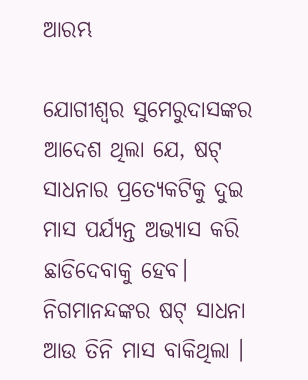ଆରମ୍ଭ

ଯୋଗୀଶ୍ୱର ସୁମେରୁଦାସଙ୍କର ଆଦେଶ ଥିଲା ଯେ, ଷଟ୍ ସାଧନାର ପ୍ରତ୍ୟେକଟିକୁ ଦୁଇ ମାସ ପର୍ଯ୍ୟନ୍ତ ଅଭ୍ୟାସ କରି ଛାଡିଦେବାକୁ ହେବ। ନିଗମାନନ୍ଦଙ୍କର ଷଟ୍ ସାଧନା ଆଉ ତିନି ମାସ ବାକିଥିଲା ।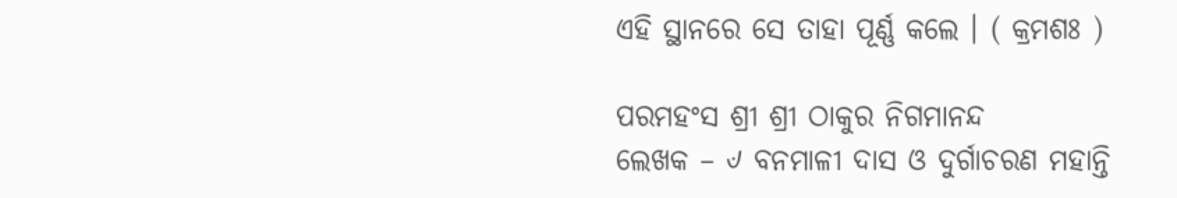ଏହି ସ୍ଥାନରେ ସେ ତାହା ପୂର୍ଣ୍ଣ କଲେ । ( କ୍ରମଶଃ )

ପରମହଂସ ଶ୍ରୀ ଶ୍ରୀ ଠାକୁର ନିଗମାନନ୍ଦ
ଲେଖକ – ୰ ବନମାଳୀ ଦାସ ଓ ଦୁର୍ଗାଚରଣ ମହାନ୍ତି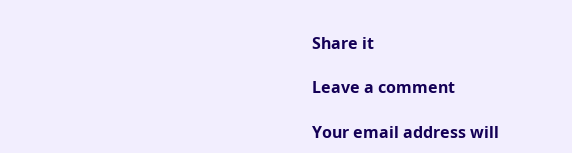Share it

Leave a comment

Your email address will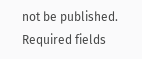not be published. Required fields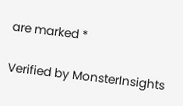are marked *

Verified by MonsterInsights